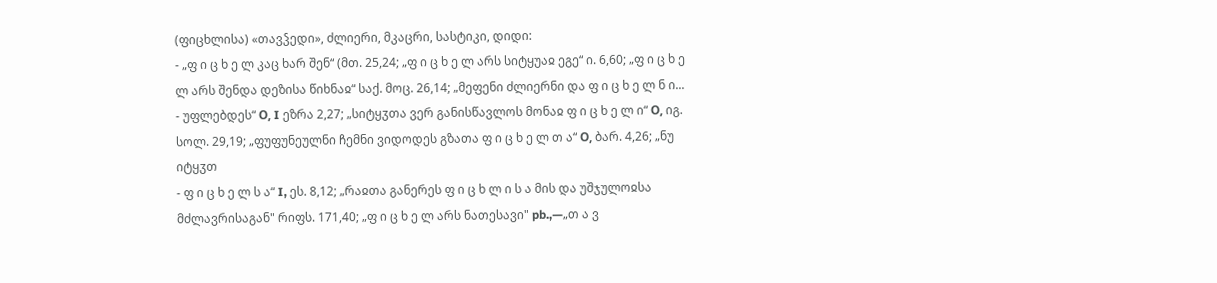(ფიცხლისა) «თავჴედი», ძლიერი, მკაცრი, სასტიკი, დიდი:
- „ფ ი ც ხ ე ლ კაც ხარ შენ“ (მთ. 25,24; „ფ ი ც ხ ე ლ არს სიტყუაჲ ეგე“ ი. 6,60; „ფ ი ც ხ ე ლ არს შენდა დეზისა წიხნაჲ“ საქ. მოც. 26,14; „მეფენი ძლიერნი და ფ ი ც ხ ე ლ ნ ი...
- უფლებდეს“ О, I ეზრა 2,27; „სიტყჳთა ვერ განისწავლოს მონაჲ ფ ი ც ხ ე ლ ი“ О, იგ. სოლ. 29,19; „ფუფუნეულნი ჩემნი ვიდოდეს გზათა ფ ი ც ხ ე ლ თ ა“ О, ბარ. 4,26; „ნუ იტყჳთ
- ფ ი ც ხ ე ლ ს ა“ I, ეს. 8,12; „რაჲთა განერეს ფ ი ც ხ ლ ი ს ა მის და უშჯულოჲსა მძლავრისაგან" რიფს. 171,40; „ფ ი ც ხ ე ლ არს ნათესავი" pb.,—„თ ა ვ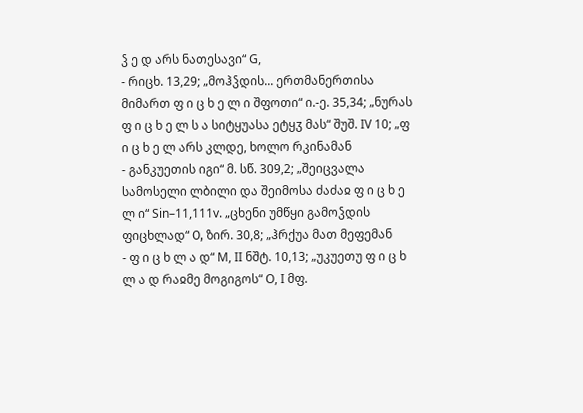ჴ ე დ არს ნათესავი“ G,
- რიცხ. 13,29; „მოჰჴდის... ერთმანერთისა მიმართ ფ ი ც ხ ე ლ ი შფოთი“ ი.-ე. 35,34; „ნურას ფ ი ც ხ ე ლ ს ა სიტყუასა ეტყჳ მას“ შუშ. IV 10; „ფ ი ც ხ ე ლ არს კლდე, ხოლო რკინამან
- განკუეთის იგი“ მ. სწ. 309,2; „შეიცვალა სამოსელი ლბილი და შეიმოსა ძაძაჲ ფ ი ც ხ ე ლ ი“ Sin–11,111v. „ცხენი უმწყი გამოჴდის ფიცხლად“ О, ზირ. 30,8; „ჰრქუა მათ მეფემან
- ფ ი ც ხ ლ ა დ“ M, II ნშტ. 10,13; „უკუეთუ ფ ი ც ხ ლ ა დ რაჲმე მოგიგოს“ O, I მფ.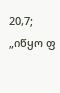20,7; „იწყო ფ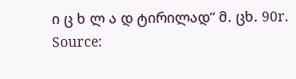ი ც ხ ლ ა დ ტირილად“ მ. ცხ. 90r.
Source: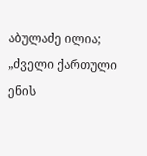აბულაძე ილია; „ძველი ქართული ენის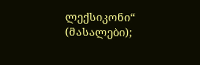ლექსიკონი“ (მასალები);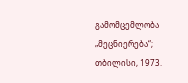გამომცემლობა „მეცნიერება“; თბილისი, 1973.